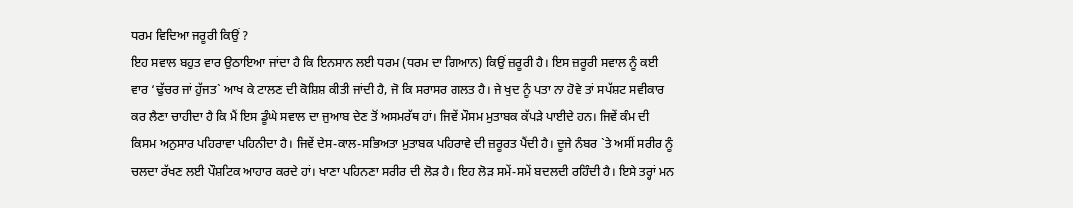ਧਰਮ ਵਿਦਿਆ ਜਰੂਰੀ ਕਿਉਂ ?
ਇਹ ਸਵਾਲ ਬਹੁਤ ਵਾਰ ਉਠਾਇਆ ਜਾਂਦਾ ਹੈ ਕਿ ਇਨਸਾਨ ਲਈ ਧਰਮ (ਧਰਮ ਦਾ ਗਿਆਨ) ਕਿਉਂ ਜ਼ਰੂਰੀ ਹੈ। ਇਸ ਜ਼ਰੂਰੀ ਸਵਾਲ ਨੂੰ ਕਈ ਵਾਰ ‘ਢੁੱਚਰ ਜਾਂ ਹੁੱਜਤ` ਆਖ ਕੇ ਟਾਲਣ ਦੀ ਕੋਸ਼ਿਸ਼ ਕੀਤੀ ਜਾਂਦੀ ਹੈ, ਜੋ ਕਿ ਸਰਾਸਰ ਗਲਤ ਹੈ। ਜੇ ਖੁਦ ਨੂੰ ਪਤਾ ਨਾ ਹੋਵੇ ਤਾਂ ਸਪੱਸ਼ਟ ਸਵੀਕਾਰ ਕਰ ਲੈਣਾ ਚਾਹੀਦਾ ਹੈ ਕਿ ਮੈਂ ਇਸ ਡੂੰਘੇ ਸਵਾਲ ਦਾ ਜੁਆਬ ਦੇਣ ਤੋਂ ਅਸਮਰੱਥ ਹਾਂ। ਜਿਵੇਂ ਮੌਸਮ ਮੁਤਾਬਕ ਕੱਪੜੇ ਪਾਈਦੇ ਹਨ। ਜਿਵੇਂ ਕੰਮ ਦੀ ਕਿਸਮ ਅਨੁਸਾਰ ਪਹਿਰਾਵਾ ਪਹਿਨੀਦਾ ਹੈ। ਜਿਵੇਂ ਦੇਸ-ਕਾਲ-ਸਭਿਅਤਾ ਮੁਤਾਬਕ ਪਹਿਰਾਵੇ ਦੀ ਜ਼ਰੂਰਤ ਪੈਂਦੀ ਹੈ। ਦੂਜੇ ਨੰਬਰ `ਤੇ ਅਸੀਂ ਸਰੀਰ ਨੂੰ ਚਲਦਾ ਰੱਖਣ ਲਈ ਪੌਸ਼ਟਿਕ ਆਹਾਰ ਕਰਦੇ ਹਾਂ। ਖਾਣਾ ਪਹਿਨਣਾ ਸਰੀਰ ਦੀ ਲੋੜ ਹੈ। ਇਹ ਲੋੜ ਸਮੇਂ-ਸਮੇਂ ਬਦਲਦੀ ਰਹਿੰਦੀ ਹੈ। ਇਸੇ ਤਰ੍ਹਾਂ ਮਨ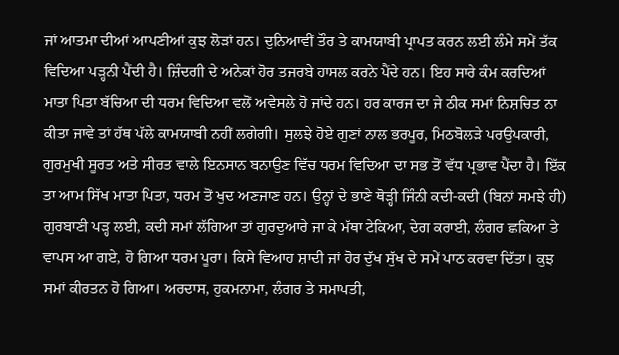ਜਾਂ ਆਤਮਾ ਦੀਆਂ ਆਪਣੀਆਂ ਕੁਝ ਲੋੜਾਂ ਹਨ। ਦੁਨਿਆਵੀਂ ਤੌਰ ਤੇ ਕਾਮਯਾਬੀ ਪ੍ਰਾਪਤ ਕਰਨ ਲਈ ਲੰਮੇ ਸਮੇਂ ਤੱਕ ਵਿਦਿਆ ਪੜ੍ਹਨੀ ਪੈਂਦੀ ਹੈ। ਜ਼ਿੰਦਗੀ ਦੇ ਅਨੇਕਾਂ ਹੋਰ ਤਜਰਬੇ ਹਾਸਲ ਕਰਨੇ ਪੈਂਦੇ ਹਨ। ਇਹ ਸਾਰੇ ਕੰਮ ਕਰਦਿਆਂ ਮਾਤਾ ਪਿਤਾ ਬੱਚਿਆ ਦੀ ਧਰਮ ਵਿਦਿਆ ਵਲੋਂ ਅਵੇਸਲੇ ਹੋ ਜਾਂਦੇ ਹਨ। ਹਰ ਕਾਰਜ ਦਾ ਜੇ ਠੀਕ ਸਮਾਂ ਨਿਸ਼ਚਿਤ ਨਾ ਕੀਤਾ ਜਾਵੇ ਤਾਂ ਹੱਥ ਪੱਲੇ ਕਾਮਯਾਬੀ ਨਹੀਂ ਲਗੇਗੀ। ਸੁਲਝੇ ਹੋਏ ਗੁਣਾਂ ਨਾਲ ਭਰਪੂਰ, ਮਿਠਬੋਲੜੇ ਪਰਉਪਕਾਰੀ, ਗੁਰਮੁਖੀ ਸੂਰਤ ਅਤੇ ਸੀਰਤ ਵਾਲੇ ਇਨਸਾਨ ਬਨਾਉਣ ਵਿੱਚ ਧਰਮ ਵਿਦਿਆ ਦਾ ਸਭ ਤੋਂ ਵੱਧ ਪ੍ਰਭਾਵ ਪੈਂਦਾ ਹੈ। ਇੱਕ ਤਾ ਆਮ ਸਿੱਖ ਮਾਤਾ ਪਿਤਾ, ਧਰਮ ਤੋਂ ਖੁਦ ਅਣਜਾਣ ਹਨ। ਉਨ੍ਹਾਂ ਦੇ ਭਾਣੇ ਥੋੜ੍ਹੀ ਜਿੰਨੀ ਕਦੀ-ਕਦੀ (ਬਿਨਾਂ ਸਮਝੇ ਹੀ) ਗੁਰਬਾਣੀ ਪੜ੍ਹ ਲਈ, ਕਦੀ ਸਮਾਂ ਲੱਗਿਆ ਤਾਂ ਗੁਰਦੁਆਰੇ ਜਾ ਕੇ ਮੱਥਾ ਟੇਕਿਆ, ਦੇਗ ਕਰਾਈ, ਲੰਗਰ ਛਕਿਆ ਤੇ ਵਾਪਸ ਆ ਗਏ, ਹੋ ਗਿਆ ਧਰਮ ਪੂਰਾ। ਕਿਸੇ ਵਿਆਹ ਸ਼ਾਦੀ ਜਾਂ ਹੋਰ ਦੁੱਖ ਸੁੱਖ ਦੇ ਸਮੇਂ ਪਾਠ ਕਰਵਾ ਦਿੱਤਾ। ਕੁਝ ਸਮਾਂ ਕੀਰਤਨ ਹੋ ਗਿਆ। ਅਰਦਾਸ, ਹੁਕਮਨਾਮਾ, ਲੰਗਰ ਤੇ ਸਮਾਪਤੀ,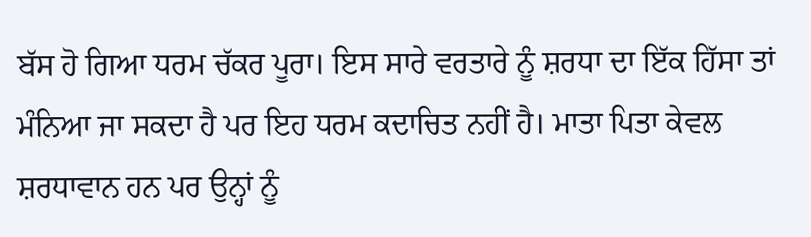ਬੱਸ ਹੋ ਗਿਆ ਧਰਮ ਚੱਕਰ ਪੂਰਾ। ਇਸ ਸਾਰੇ ਵਰਤਾਰੇ ਨੂੰ ਸ਼ਰਧਾ ਦਾ ਇੱਕ ਹਿੱਸਾ ਤਾਂ ਮੰਨਿਆ ਜਾ ਸਕਦਾ ਹੈ ਪਰ ਇਹ ਧਰਮ ਕਦਾਚਿਤ ਨਹੀਂ ਹੈ। ਮਾਤਾ ਪਿਤਾ ਕੇਵਲ ਸ਼ਰਧਾਵਾਨ ਹਨ ਪਰ ਉਨ੍ਹਾਂ ਨੂੰ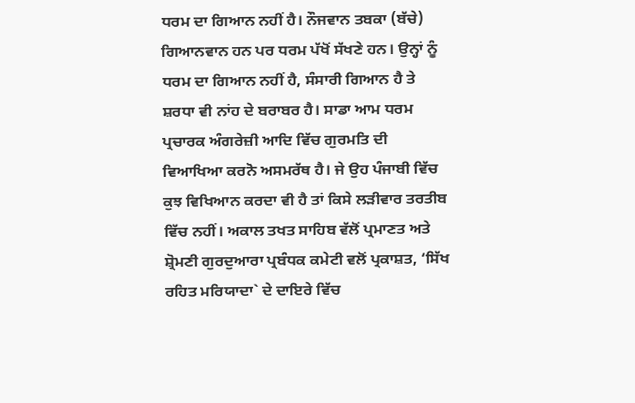ਧਰਮ ਦਾ ਗਿਆਨ ਨਹੀਂ ਹੈ। ਨੌਜਵਾਨ ਤਬਕਾ (ਬੱਚੇ) ਗਿਆਨਵਾਨ ਹਨ ਪਰ ਧਰਮ ਪੱਖੋਂ ਸੱਖਣੇ ਹਨ। ਉਨ੍ਹਾਂ ਨੂੰ ਧਰਮ ਦਾ ਗਿਆਨ ਨਹੀਂ ਹੈ, ਸੰਸਾਰੀ ਗਿਆਨ ਹੈ ਤੇ ਸ਼ਰਧਾ ਵੀ ਨਾਂਹ ਦੇ ਬਰਾਬਰ ਹੈ। ਸਾਡਾ ਆਮ ਧਰਮ ਪ੍ਰਚਾਰਕ ਅੰਗਰੇਜ਼ੀ ਆਦਿ ਵਿੱਚ ਗੁਰਮਤਿ ਦੀ ਵਿਆਖਿਆ ਕਰਨੋ ਅਸਮਰੱਥ ਹੈ। ਜੇ ਉਹ ਪੰਜਾਬੀ ਵਿੱਚ ਕੁਝ ਵਿਖਿਆਨ ਕਰਦਾ ਵੀ ਹੈ ਤਾਂ ਕਿਸੇ ਲੜੀਵਾਰ ਤਰਤੀਬ ਵਿੱਚ ਨਹੀਂ। ਅਕਾਲ ਤਖਤ ਸਾਹਿਬ ਵੱਲੋਂ ਪ੍ਰਮਾਣਤ ਅਤੇ ਸ਼੍ਰੋਮਣੀ ਗੁਰਦੁਆਰਾ ਪ੍ਰਬੰਧਕ ਕਮੇਟੀ ਵਲੋਂ ਪ੍ਰਕਾਸ਼ਤ, ‘ਸਿੱਖ ਰਹਿਤ ਮਰਿਯਾਦਾ` ਦੇ ਦਾਇਰੇ ਵਿੱਚ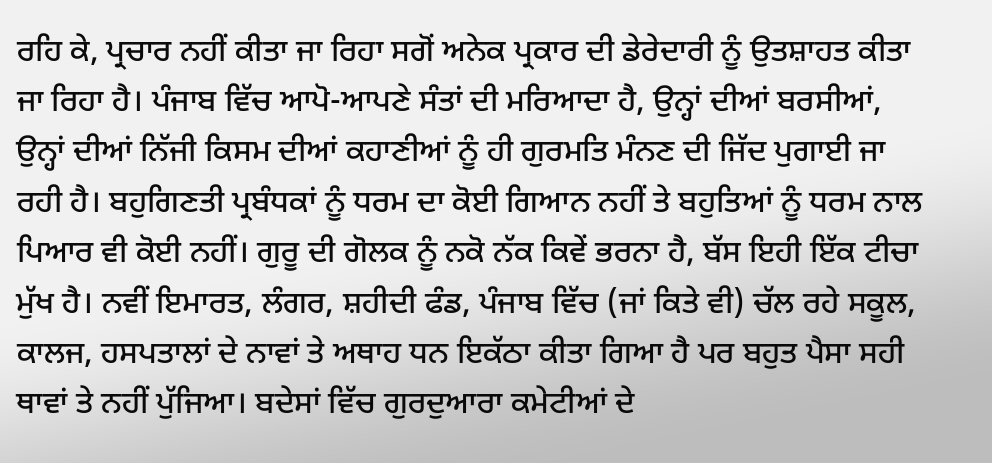ਰਹਿ ਕੇ, ਪ੍ਰਚਾਰ ਨਹੀਂ ਕੀਤਾ ਜਾ ਰਿਹਾ ਸਗੋਂ ਅਨੇਕ ਪ੍ਰਕਾਰ ਦੀ ਡੇਰੇਦਾਰੀ ਨੂੰ ਉਤਸ਼ਾਹਤ ਕੀਤਾ ਜਾ ਰਿਹਾ ਹੈ। ਪੰਜਾਬ ਵਿੱਚ ਆਪੋ-ਆਪਣੇ ਸੰਤਾਂ ਦੀ ਮਰਿਆਦਾ ਹੈ, ਉਨ੍ਹਾਂ ਦੀਆਂ ਬਰਸੀਆਂ, ਉਨ੍ਹਾਂ ਦੀਆਂ ਨਿੱਜੀ ਕਿਸਮ ਦੀਆਂ ਕਹਾਣੀਆਂ ਨੂੰ ਹੀ ਗੁਰਮਤਿ ਮੰਨਣ ਦੀ ਜਿੱਦ ਪੁਗਾਈ ਜਾ ਰਹੀ ਹੈ। ਬਹੁਗਿਣਤੀ ਪ੍ਰਬੰਧਕਾਂ ਨੂੰ ਧਰਮ ਦਾ ਕੋਈ ਗਿਆਨ ਨਹੀਂ ਤੇ ਬਹੁਤਿਆਂ ਨੂੰ ਧਰਮ ਨਾਲ ਪਿਆਰ ਵੀ ਕੋਈ ਨਹੀਂ। ਗੁਰੂ ਦੀ ਗੋਲਕ ਨੂੰ ਨਕੋ ਨੱਕ ਕਿਵੇਂ ਭਰਨਾ ਹੈ, ਬੱਸ ਇਹੀ ਇੱਕ ਟੀਚਾ ਮੁੱਖ ਹੈ। ਨਵੀਂ ਇਮਾਰਤ, ਲੰਗਰ, ਸ਼ਹੀਦੀ ਫੰਡ, ਪੰਜਾਬ ਵਿੱਚ (ਜਾਂ ਕਿਤੇ ਵੀ) ਚੱਲ ਰਹੇ ਸਕੂਲ, ਕਾਲਜ, ਹਸਪਤਾਲਾਂ ਦੇ ਨਾਵਾਂ ਤੇ ਅਥਾਹ ਧਨ ਇਕੱਠਾ ਕੀਤਾ ਗਿਆ ਹੈ ਪਰ ਬਹੁਤ ਪੈਸਾ ਸਹੀ ਥਾਵਾਂ ਤੇ ਨਹੀਂ ਪੁੱਜਿਆ। ਬਦੇਸਾਂ ਵਿੱਚ ਗੁਰਦੁਆਰਾ ਕਮੇਟੀਆਂ ਦੇ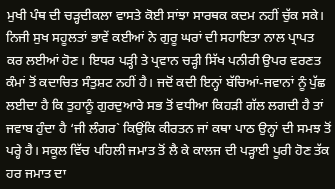ਮੁਖੀ ਪੰਥ ਦੀ ਚੜ੍ਹਦੀਕਲਾ ਵਾਸਤੇ ਕੋਈ ਸਾਂਝਾ ਸਾਰਥਕ ਕਦਮ ਨਹੀਂ ਚੁੱਕ ਸਕੇ। ਨਿਜੀ ਸੁਖ ਸਹੂਲਤਾਂ ਭਾਵੇਂ ਕਈਆਂ ਨੇ ਗੁਰੂ ਘਰਾਂ ਦੀ ਸਹਾਇਤਾ ਨਾਲ ਪ੍ਰਾਪਤ ਕਰ ਲਈਆਂ ਹੋਣ। ਇਧਰ ਪੜ੍ਹੀ ਤੇ ਪ੍ਰਵਾਨ ਚੜ੍ਹੀ ਸਿੱਖ ਪਨੀਰੀ ਉਪਰ ਵਰਣਤ ਕੰਮਾਂ ਤੋਂ ਕਦਾਚਿਤ ਸੰਤੁਸ਼ਟ ਨਹੀਂ ਹੈ। ਜਦੋਂ ਕਦੀ ਇਨ੍ਹਾਂ ਬੱਚਿਆਂ-ਜਵਾਨਾਂ ਨੂੰ ਪੁੱਛ ਲਈਦਾ ਹੈ ਕਿ ਤੁਹਾਨੂੰ ਗੁਰਦੁਆਰੇ ਸਭ ਤੋਂ ਵਧੀਆ ਕਿਹੜੀ ਗੱਲ ਲਗਦੀ ਹੈ ਤਾਂ ਜਵਾਬ ਹੁੰਦਾ ਹੈ ‘ਜੀ ਲੰਗਰ` ਕਿਉਂਕਿ ਕੀਰਤਨ ਜਾਂ ਕਥਾ ਪਾਠ ਉਨ੍ਹਾਂ ਦੀ ਸਮਝ ਤੋਂ ਪਰ੍ਹੇ ਹੈ। ਸਕੂਲ ਵਿੱਚ ਪਹਿਲੀ ਜਮਾਤ ਤੋਂ ਲੈ ਕੇ ਕਾਲਜ ਦੀ ਪੜ੍ਹਾਈ ਪੂਰੀ ਹੋਣ ਤੱਕ ਹਰ ਜਮਾਤ ਦਾ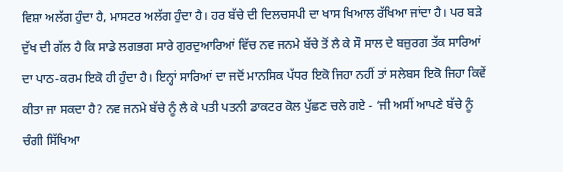ਵਿਸ਼ਾ ਅਲੱਗ ਹੁੰਦਾ ਹੈ, ਮਾਸਟਰ ਅਲੱਗ ਹੁੰਦਾ ਹੈ। ਹਰ ਬੱਚੇ ਦੀ ਦਿਲਚਸਪੀ ਦਾ ਖਾਸ ਖਿਆਲ ਰੱਖਿਆ ਜਾਂਦਾ ਹੈ। ਪਰ ਬੜੇ ਦੁੱਖ ਦੀ ਗੱਲ ਹੈ ਕਿ ਸਾਡੇ ਲਗਭਗ ਸਾਰੇ ਗੁਰਦੁਆਰਿਆਂ ਵਿੱਚ ਨਵ ਜਨਮੇ ਬੱਚੇ ਤੋਂ ਲੈ ਕੇ ਸੌ ਸਾਲ ਦੇ ਬਜ਼ੁਰਗ ਤੱਕ ਸਾਰਿਆਂ ਦਾ ਪਾਠ-ਕਰਮ ਇਕੋ ਹੀ ਹੁੰਦਾ ਹੈ। ਇਨ੍ਹਾਂ ਸਾਰਿਆਂ ਦਾ ਜਦੋਂ ਮਾਨਸਿਕ ਪੱਧਰ ਇਕੋ ਜਿਹਾ ਨਹੀਂ ਤਾਂ ਸਲੇਬਸ ਇਕੋ ਜਿਹਾ ਕਿਵੇਂ ਕੀਤਾ ਜਾ ਸਕਦਾ ਹੈ? ਨਵ ਜਨਮੇ ਬੱਚੇ ਨੂੰ ਲੈ ਕੇ ਪਤੀ ਪਤਨੀ ਡਾਕਟਰ ਕੋਲ ਪੁੱਛਣ ਚਲੇ ਗਏ - ‘ਜੀ ਅਸੀਂ ਆਪਣੇ ਬੱਚੇ ਨੂੰ ਚੰਗੀ ਸਿੱਖਿਆ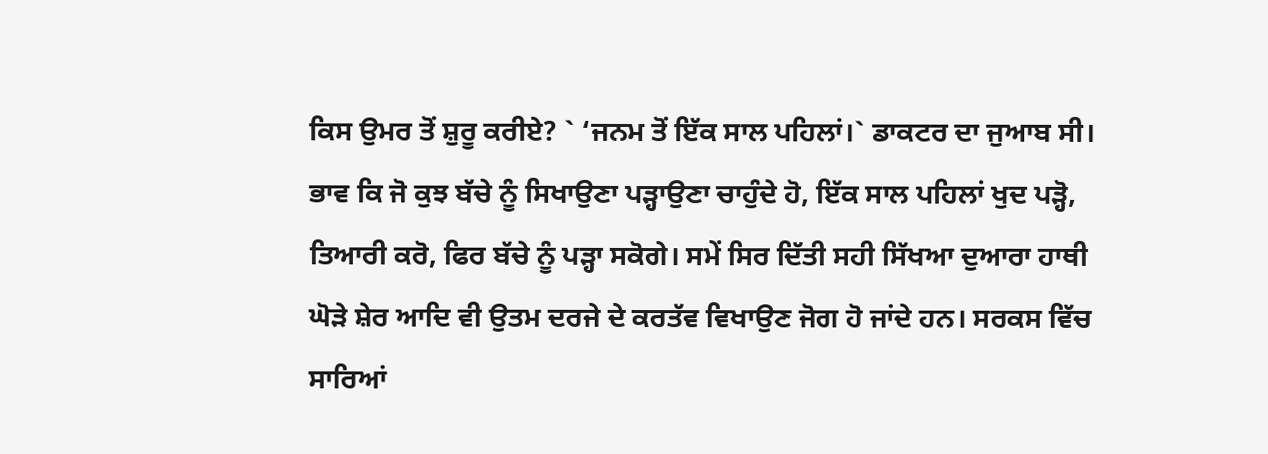ਕਿਸ ਉਮਰ ਤੋਂ ਸ਼ੁਰੂ ਕਰੀਏ? ` ‘ਜਨਮ ਤੋਂ ਇੱਕ ਸਾਲ ਪਹਿਲਾਂ।` ਡਾਕਟਰ ਦਾ ਜੁਆਬ ਸੀ। ਭਾਵ ਕਿ ਜੋ ਕੁਝ ਬੱਚੇ ਨੂੰ ਸਿਖਾਉਣਾ ਪੜ੍ਹਾਉਣਾ ਚਾਹੁੰਦੇ ਹੋ, ਇੱਕ ਸਾਲ ਪਹਿਲਾਂ ਖੁਦ ਪੜ੍ਹੋ, ਤਿਆਰੀ ਕਰੋ, ਫਿਰ ਬੱਚੇ ਨੂੰ ਪੜ੍ਹਾ ਸਕੋਗੇ। ਸਮੇਂ ਸਿਰ ਦਿੱਤੀ ਸਹੀ ਸਿੱਖਆ ਦੁਆਰਾ ਹਾਥੀ ਘੋੜੇ ਸ਼ੇਰ ਆਦਿ ਵੀ ਉਤਮ ਦਰਜੇ ਦੇ ਕਰਤੱਵ ਵਿਖਾਉਣ ਜੋਗ ਹੋ ਜਾਂਦੇ ਹਨ। ਸਰਕਸ ਵਿੱਚ ਸਾਰਿਆਂ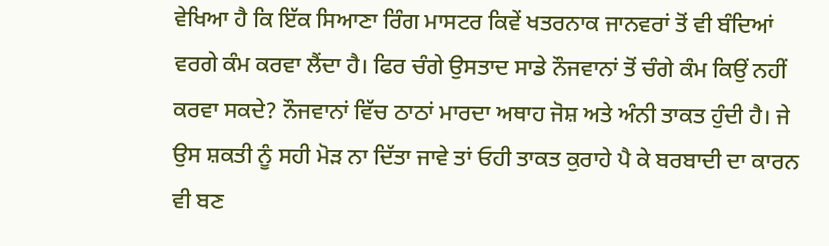ਵੇਖਿਆ ਹੈ ਕਿ ਇੱਕ ਸਿਆਣਾ ਰਿੰਗ ਮਾਸਟਰ ਕਿਵੇਂ ਖਤਰਨਾਕ ਜਾਨਵਰਾਂ ਤੋਂ ਵੀ ਬੰਦਿਆਂ ਵਰਗੇ ਕੰਮ ਕਰਵਾ ਲੈਂਦਾ ਹੈ। ਫਿਰ ਚੰਗੇ ਉਸਤਾਦ ਸਾਡੇ ਨੌਜਵਾਨਾਂ ਤੋਂ ਚੰਗੇ ਕੰਮ ਕਿਉਂ ਨਹੀਂ ਕਰਵਾ ਸਕਦੇ? ਨੌਜਵਾਨਾਂ ਵਿੱਚ ਠਾਠਾਂ ਮਾਰਦਾ ਅਥਾਹ ਜੋਸ਼ ਅਤੇ ਅੰਨੀ ਤਾਕਤ ਹੁੰਦੀ ਹੈ। ਜੇ ਉਸ ਸ਼ਕਤੀ ਨੂੰ ਸਹੀ ਮੋੜ ਨਾ ਦਿੱਤਾ ਜਾਵੇ ਤਾਂ ਓਹੀ ਤਾਕਤ ਕੁਰਾਹੇ ਪੈ ਕੇ ਬਰਬਾਦੀ ਦਾ ਕਾਰਨ ਵੀ ਬਣ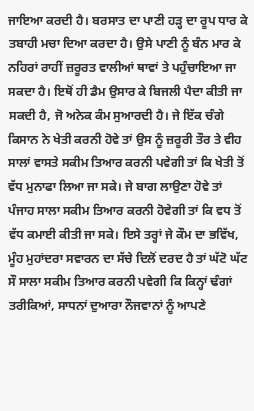ਜਾਇਆ ਕਰਦੀ ਹੈ। ਬਰਸਾਤ ਦਾ ਪਾਣੀ ਹੜ੍ਹ ਦਾ ਰੂਪ ਧਾਰ ਕੇ ਤਬਾਹੀ ਮਚਾ ਦਿਆ ਕਰਦਾ ਹੈ। ਉਸੇ ਪਾਣੀ ਨੂੰ ਬੰਨ ਮਾਰ ਕੇ ਨਹਿਰਾਂ ਰਾਹੀਂ ਜ਼ਰੂਰਤ ਵਾਲੀਆਂ ਥਾਵਾਂ ਤੇ ਪਹੁੰਚਾਇਆ ਜਾ ਸਕਦਾ ਹੈ। ਇਥੋਂ ਹੀ ਡੈਮ ਉਸਾਰ ਕੇ ਬਿਜਲੀ ਪੈਦਾ ਕੀਤੀ ਜਾ ਸਕਦੀ ਹੈ, ਜੋ ਅਨੇਕ ਕੰਮ ਸੁਆਰਦੀ ਹੈ। ਜੇ ਇੱਕ ਚੰਗੇ ਕਿਸਾਨ ਨੇ ਖੇਤੀ ਕਰਨੀ ਹੋਵੇ ਤਾਂ ਉਸ ਨੂੰ ਜ਼ਰੂਰੀ ਤੌਰ ਤੇ ਵੀਹ ਸਾਲਾਂ ਵਾਸਤੇ ਸਕੀਮ ਤਿਆਰ ਕਰਨੀ ਪਵੇਗੀ ਤਾਂ ਕਿ ਖੇਤੀ ਤੋਂ ਵੱਧ ਮੁਨਾਫਾ ਲਿਆ ਜਾ ਸਕੇ। ਜੇ ਬਾਗ ਲਾਉਣਾ ਹੋਵੇ ਤਾਂ ਪੰਜਾਹ ਸਾਲਾ ਸਕੀਮ ਤਿਆਰ ਕਰਨੀ ਹੋਵੇਗੀ ਤਾਂ ਕਿ ਵਧ ਤੋਂ ਵੱਧ ਕਮਾਈ ਕੀਤੀ ਜਾ ਸਕੇ। ਇਸੇ ਤਰ੍ਹਾਂ ਜੇ ਕੌਮ ਦਾ ਭਵਿੱਖ, ਮੂੰਹ ਮੁਹਾਂਦਰਾ ਸਵਾਰਨ ਦਾ ਸੱਚੇ ਦਿਲੋਂ ਦਰਦ ਹੈ ਤਾਂ ਘੱਟੋ ਘੱਟ ਸੌ ਸਾਲਾ ਸਕੀਮ ਤਿਆਰ ਕਰਨੀ ਪਵੇਗੀ ਕਿ ਕਿਨ੍ਹਾਂ ਢੰਗਾਂ ਤਰੀਕਿਆਂ, ਸਾਧਨਾਂ ਦੁਆਰਾ ਨੌਜਵਾਨਾਂ ਨੂੰ ਆਪਣੇ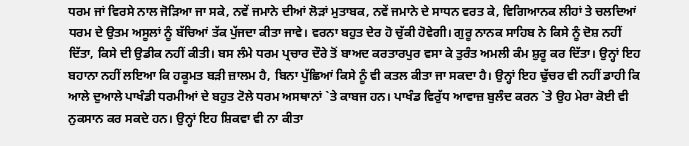ਧਰਮ ਜਾਂ ਵਿਰਸੇ ਨਾਲ ਜੋੜਿਆ ਜਾ ਸਕੇ, ਨਵੇਂ ਜਮਾਨੇ ਦੀਆਂ ਲੋੜਾਂ ਮੁਤਾਬਕ, ਨਵੇਂ ਜਮਾਨੇ ਦੇ ਸਾਧਨ ਵਰਤ ਕੇ, ਵਿਗਿਆਨਕ ਲੀਹਾਂ ਤੇ ਚਲਦਿਆਂ ਧਰਮ ਦੇ ਉਤਮ ਅਸੂਲਾਂ ਨੂੰ ਬੱਚਿਆਂ ਤੱਕ ਪੁੱਜਦਾ ਕੀਤਾ ਜਾਵੇ। ਵਰਨਾ ਬਹੁਤ ਦੇਰ ਹੋ ਚੁੱਕੀ ਹੋਵੇਗੀ। ਗੁਰੂ ਨਾਨਕ ਸਾਹਿਬ ਨੇ ਕਿਸੇ ਨੂੰ ਦੋਸ਼ ਨਹੀਂ ਦਿੱਤਾ, ਕਿਸੇ ਦੀ ਉਡੀਕ ਨਹੀਂ ਕੀਤੀ। ਬਸ ਲੰਮੇ ਧਰਮ ਪ੍ਰਚਾਰ ਦੌਰੇ ਤੋਂ ਬਾਅਦ ਕਰਤਾਰਪੁਰ ਵਸਾ ਕੇ ਤੁਰੰਤ ਅਮਲੀ ਕੰਮ ਸ਼ੁਰੂ ਕਰ ਦਿੱਤਾ। ਉਨ੍ਹਾਂ ਇਹ ਬਹਾਨਾ ਨਹੀਂ ਲਇਆ ਕਿ ਹਕੂਮਤ ਬੜੀ ਜ਼ਾਲਮ ਹੈ, ਬਿਨਾ ਪੁੱਛਿਆਂ ਕਿਸੇ ਨੂੰ ਵੀ ਕਤਲ ਕੀਤਾ ਜਾ ਸਕਦਾ ਹੈ। ਉਨ੍ਹਾਂ ਇਹ ਢੁੱਚਰ ਵੀ ਨਹੀਂ ਡਾਹੀ ਕਿ ਆਲੇ ਦੁਆਲੇ ਪਾਖੰਡੀ ਧਰਮੀਆਂ ਦੇ ਬਹੁਤ ਟੋਲੇ ਧਰਮ ਅਸਥਾਨਾਂ `ਤੇ ਕਾਬਜ ਹਨ। ਪਾਖੰਡ ਵਿਰੁੱਧ ਆਵਾਜ਼ ਬੁਲੰਦ ਕਰਨ `ਤੇ ਉਹ ਮੇਰਾ ਕੋਈ ਵੀ ਨੁਕਸਾਨ ਕਰ ਸਕਦੇ ਹਨ। ਉਨ੍ਹਾਂ ਇਹ ਸ਼ਿਕਵਾ ਵੀ ਨਾ ਕੀਤਾ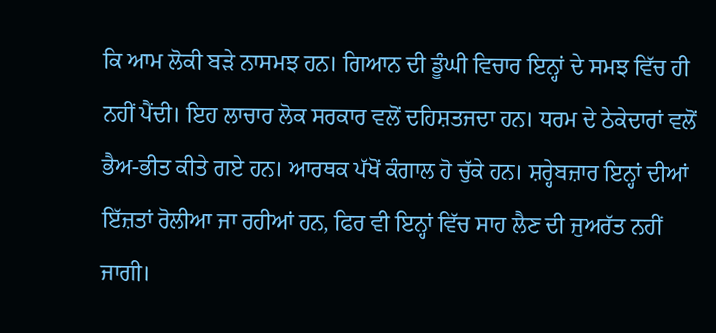ਕਿ ਆਮ ਲੋਕੀ ਬੜੇ ਨਾਸਮਝ ਹਨ। ਗਿਆਨ ਦੀ ਡੂੰਘੀ ਵਿਚਾਰ ਇਨ੍ਹਾਂ ਦੇ ਸਮਝ ਵਿੱਚ ਹੀ ਨਹੀਂ ਪੈਂਦੀ। ਇਹ ਲਾਚਾਰ ਲੋਕ ਸਰਕਾਰ ਵਲੋਂ ਦਹਿਸ਼ਤਜਦਾ ਹਨ। ਧਰਮ ਦੇ ਠੇਕੇਦਾਰਾਂ ਵਲੋਂ ਭੈਅ-ਭੀਤ ਕੀਤੇ ਗਏ ਹਨ। ਆਰਥਕ ਪੱਖੋਂ ਕੰਗਾਲ ਹੋ ਚੁੱਕੇ ਹਨ। ਸ਼ਰ੍ਹੇਬਜ਼ਾਰ ਇਨ੍ਹਾਂ ਦੀਆਂ ਇੱਜ਼ਤਾਂ ਰੋਲੀਆ ਜਾ ਰਹੀਆਂ ਹਨ, ਫਿਰ ਵੀ ਇਨ੍ਹਾਂ ਵਿੱਚ ਸਾਹ ਲੈਣ ਦੀ ਜੁਅਰੱਤ ਨਹੀਂ ਜਾਗੀ।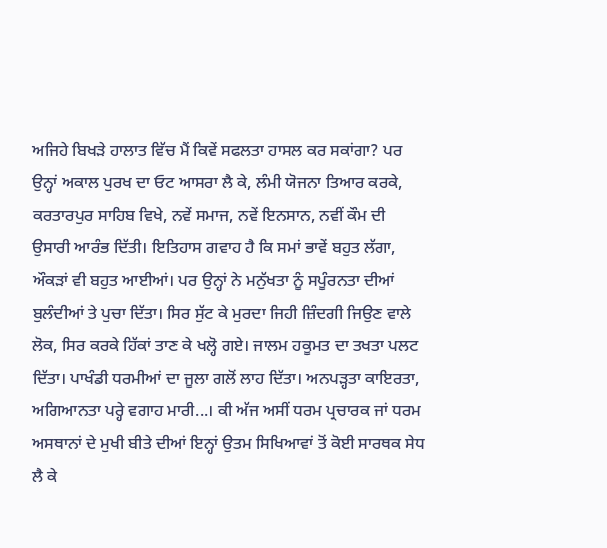ਅਜਿਹੇ ਬਿਖੜੇ ਹਾਲਾਤ ਵਿੱਚ ਮੈਂ ਕਿਵੇਂ ਸਫਲਤਾ ਹਾਸਲ ਕਰ ਸਕਾਂਗਾ? ਪਰ ਉਨ੍ਹਾਂ ਅਕਾਲ ਪੁਰਖ ਦਾ ਓਟ ਆਸਰਾ ਲੈ ਕੇ, ਲੰਮੀ ਯੋਜਨਾ ਤਿਆਰ ਕਰਕੇ, ਕਰਤਾਰਪੁਰ ਸਾਹਿਬ ਵਿਖੇ, ਨਵੇਂ ਸਮਾਜ, ਨਵੇਂ ਇਨਸਾਨ, ਨਵੀਂ ਕੌਮ ਦੀ ਉਸਾਰੀ ਆਰੰਭ ਦਿੱਤੀ। ਇਤਿਹਾਸ ਗਵਾਹ ਹੈ ਕਿ ਸਮਾਂ ਭਾਵੇਂ ਬਹੁਤ ਲੱਗਾ, ਔਕੜਾਂ ਵੀ ਬਹੁਤ ਆਈਆਂ। ਪਰ ਉਨ੍ਹਾਂ ਨੇ ਮਨੁੱਖਤਾ ਨੂੰ ਸਪੂੰਰਨਤਾ ਦੀਆਂ ਬੁਲੰਦੀਆਂ ਤੇ ਪੁਚਾ ਦਿੱਤਾ। ਸਿਰ ਸੁੱਟ ਕੇ ਮੁਰਦਾ ਜਿਹੀ ਜ਼ਿੰਦਗੀ ਜਿਉਣ ਵਾਲੇ ਲੋਕ, ਸਿਰ ਕਰਕੇ ਹਿੱਕਾਂ ਤਾਣ ਕੇ ਖਲ੍ਹੋ ਗਏ। ਜਾਲਮ ਹਕੂਮਤ ਦਾ ਤਖਤਾ ਪਲਟ ਦਿੱਤਾ। ਪਾਖੰਡੀ ਧਰਮੀਆਂ ਦਾ ਜੂਲਾ ਗਲੋਂ ਲਾਹ ਦਿੱਤਾ। ਅਨਪੜ੍ਹਤਾ ਕਾਇਰਤਾ, ਅਗਿਆਨਤਾ ਪਰ੍ਹੇ ਵਗਾਹ ਮਾਰੀ...। ਕੀ ਅੱਜ ਅਸੀਂ ਧਰਮ ਪ੍ਰਚਾਰਕ ਜਾਂ ਧਰਮ ਅਸਥਾਨਾਂ ਦੇ ਮੁਖੀ ਬੀਤੇ ਦੀਆਂ ਇਨ੍ਹਾਂ ਉਤਮ ਸਿਖਿਆਵਾਂ ਤੋਂ ਕੋਈ ਸਾਰਥਕ ਸੇਧ ਲੈ ਕੇ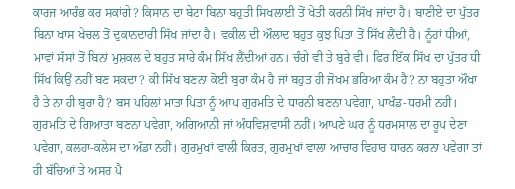ਕਾਰਜ ਆਰੰਭ ਕਰ ਸਕਾਂਗੇ? ਕਿਸਾਨ ਦਾ ਬੇਟਾ ਬਿਨਾ ਬਹੁਤੀ ਸਿਖਲਾਈ ਤੋਂ ਖੇਤੀ ਕਰਨੀ ਸਿੱਖ ਜਾਂਦਾ ਹੈ। ਬਾਣੀਏ ਦਾ ਪੁੱਤਰ ਬਿਨਾ ਖਾਸ ਖੇਚਲ ਤੋਂ ਦੁਕਾਨਦਾਰੀ ਸਿੱਖ ਜਾਂਦਾ ਹੈ। ਵਕੀਲ ਦੀ ਔਲਾਦ ਬਹੁਤ ਕੁਝ ਪਿਤਾ ਤੋਂ ਸਿੱਖ ਲੈਂਦੀ ਹੈ। ਨੂੰਹਾਂ ਧੀਆਂ, ਮਾਵਾਂ ਸੱਸਾਂ ਤੋਂ ਬਿਨਾਂ ਮੁਸ਼ਕਲ ਦੇ ਬਹੁਤ ਸਾਰੇ ਕੰਮ ਸਿੱਖ ਲੈਂਦੀਆਂ ਹਨ। ਚੰਗੇ ਵੀ ਤੇ ਬੁਰੇ ਵੀ। ਫਿਰ ਇੱਕ ਸਿੱਖ ਦਾ ਪੁੱਤਰ ਧੀ ਸਿੱਖ ਕਿਉਂ ਨਹੀਂ ਬਣ ਸਕਦਾ? ਕੀ ਸਿੱਖ ਬਣਨਾ ਕੋਈ ਬੁਰਾ ਕੰਮ ਹੈ ਜਾਂ ਬਹੁਤ ਹੀ ਜੋਖਮ ਭਰਿਆ ਕੰਮ ਹੈ? ਨਾ ਬਹੁਤਾ ਔਖਾ ਹੈ ਤੇ ਨਾ ਹੀ ਬੁਰਾ ਹੈ? ਬਸ ਪਹਿਲਾਂ ਮਾਤਾ ਪਿਤਾ ਨੂੰ ਆਪ ਗੁਰਮਤਿ ਦੇ ਧਾਰਨੀ ਬਣਨਾ ਪਵੇਗਾ, ਪਾਖੰਡ-ਧਰਮੀ ਨਹੀਂ। ਗੁਰਮਤਿ ਦੇ ਗਿਆਤਾ ਬਣਨਾ ਪਵੇਗਾ, ਅਗਿਆਨੀ ਜਾਂ ਅੰਧਵਿਸ਼ਵਾਸੀ ਨਹੀਂ। ਆਪਣੇ ਘਰ ਨੂੰ ਧਰਮਸਾਲ ਦਾ ਰੂਪ ਦੇਣਾ ਪਵੇਗਾ, ਕਲਹਾ-ਕਲੇਸ ਦਾ ਅੱਡਾ ਨਹੀਂ। ਗੁਰਮੁਖਾਂ ਵਾਲੀ ਕਿਰਤ, ਗੁਰਮੁਖਾਂ ਵਾਲਾ ਆਚਾਰ ਵਿਹਾਰ ਧਾਰਨ ਕਰਨਾ ਪਵੇਗਾ ਤਾਂ ਹੀ ਬੱਚਿਆਂ ਤੇ ਅਸਰ ਪੈ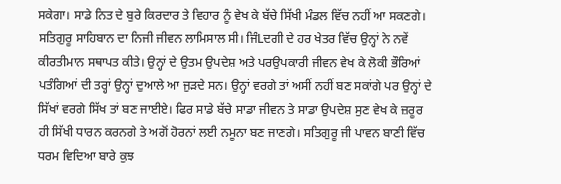ਸਕੇਗਾ। ਸਾਡੇ ਨਿਤ ਦੇ ਬੁਰੇ ਕਿਰਦਾਰ ਤੇ ਵਿਹਾਰ ਨੂੰ ਵੇਖ ਕੇ ਬੱਚੇ ਸਿੱਖੀ ਮੰਡਲ ਵਿੱਚ ਨਹੀਂ ਆ ਸਕਣਗੇ। ਸਤਿਗੁਰੂ ਸਾਹਿਬਾਨ ਦਾ ਨਿਜੀ ਜੀਵਨ ਲਾਮਿਸਾਲ ਸੀ। ਜਿੰLਦਗੀ ਦੇ ਹਰ ਖੇਤਰ ਵਿੱਚ ਉਨ੍ਹਾਂ ਨੇ ਨਵੇਂ ਕੀਰਤੀਮਾਨ ਸਥਾਪਤ ਕੀਤੇ। ਉਨ੍ਹਾਂ ਦੇ ਉਤਮ ਉਪਦੇਸ਼ ਅਤੇ ਪਰਉਪਕਾਰੀ ਜੀਵਨ ਵੇਖ ਕੇ ਲੋਕੀ ਭੌਰਿਆਂ ਪਤੰਗਿਆਂ ਦੀ ਤਰ੍ਹਾਂ ਉਨ੍ਹਾਂ ਦੁਆਲੇ ਆ ਜੁੜਦੇ ਸਨ। ਉਨ੍ਹਾਂ ਵਰਗੇ ਤਾਂ ਅਸੀਂ ਨਹੀਂ ਬਣ ਸਕਾਂਗੇ ਪਰ ਉਨ੍ਹਾਂ ਦੇ ਸਿੱਖਾਂ ਵਰਗੇ ਸਿੱਖ ਤਾਂ ਬਣ ਜਾਈਏ। ਫਿਰ ਸਾਡੇ ਬੱਚੇ ਸਾਡਾ ਜੀਵਨ ਤੇ ਸਾਡਾ ਉਪਦੇਸ਼ ਸੁਣ ਵੇਖ ਕੇ ਜ਼ਰੂਰ ਹੀ ਸਿੱਖੀ ਧਾਰਨ ਕਰਨਗੇ ਤੇ ਅਗੋਂ ਹੋਰਨਾਂ ਲਈ ਨਮੂਨਾ ਬਣ ਜਾਣਗੇ। ਸਤਿਗੁਰੂ ਜੀ ਪਾਵਨ ਬਾਣੀ ਵਿੱਚ ਧਰਮ ਵਿਦਿਆ ਬਾਰੇ ਕੁਝ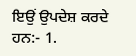ਇਉਂ ਉਪਦੇਸ਼ ਕਰਦੇ ਹਨ:- 1.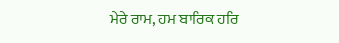ਮੇਰੇ ਰਾਮ, ਹਮ ਬਾਰਿਕ ਹਰਿ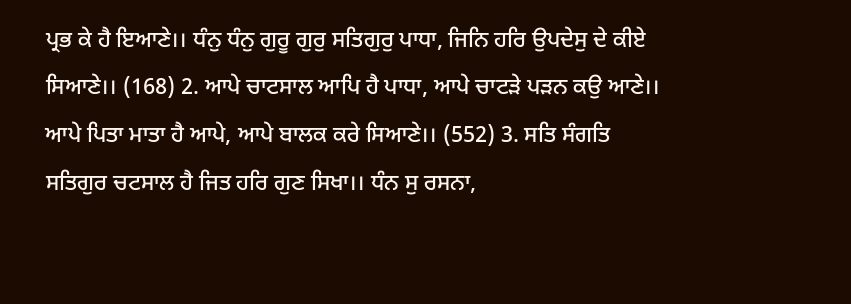ਪ੍ਰਭ ਕੇ ਹੈ ਇਆਣੇ।। ਧੰਨੁ ਧੰਨੁ ਗੁਰੂ ਗੁਰੁ ਸਤਿਗੁਰੁ ਪਾਧਾ, ਜਿਨਿ ਹਰਿ ਉਪਦੇਸੁ ਦੇ ਕੀਏ ਸਿਆਣੇ।। (168) 2. ਆਪੇ ਚਾਟਸਾਲ ਆਪਿ ਹੈ ਪਾਧਾ, ਆਪੇ ਚਾਟੜੇ ਪੜਨ ਕਉ ਆਣੇ।। ਆਪੇ ਪਿਤਾ ਮਾਤਾ ਹੈ ਆਪੇ, ਆਪੇ ਬਾਲਕ ਕਰੇ ਸਿਆਣੇ।। (552) 3. ਸਤਿ ਸੰਗਤਿ ਸਤਿਗੁਰ ਚਟਸਾਲ ਹੈ ਜਿਤ ਹਰਿ ਗੁਣ ਸਿਖਾ।। ਧੰਨ ਸੁ ਰਸਨਾ,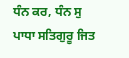ਧੰਨ ਕਰ, ਧੰਨ ਸੁ ਪਾਧਾ ਸਤਿਗੁਰੂ ਜਿਤ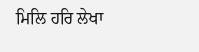ਮਿਲਿ ਹਰਿ ਲੇਖਾ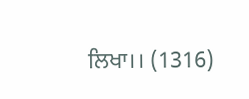ਲਿਖਾ।। (1316)